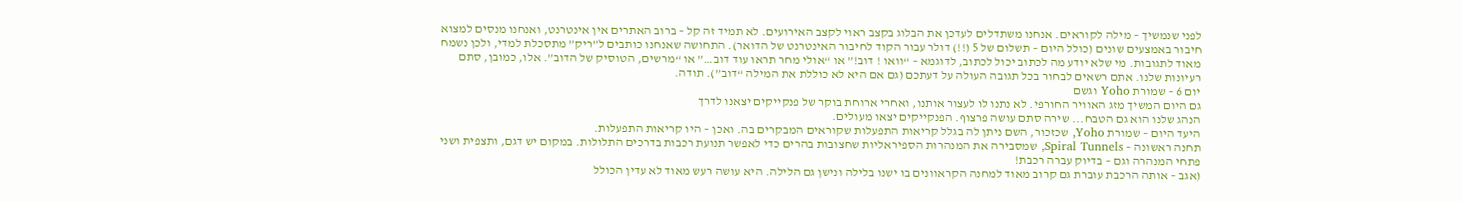לפני שנמשיך – מילה לקוראים. אנחנו משתדלים לעדכן את הבלוג בקצב ראוי לקצב האירועים. לא תמיד זה קל – ברוב האתרים אין אינטרנט, ואנחנו מנסים למצוא חיבור באמצעים שונים (כולל היום – תשלום של 5 (!!) דולר עבור הקוד לחיבור האינטרנט של הדואר). התחושה שאנחנו כותבים ל”ריק” מתסכלת למדי, ולכן נשמח מאוד לתגובות. מי שלא יודע מה לכתוב יכול לכתוב, לדוגמא – “וואו ! דוב!” או “אולי מחר תראו עוד דוב…” או “מרשים, הטוסיק של הדוב”. אלו, כמובן, סתם רעיונות שלנו. אתם רשאים לבחור בכל תגובה העולה על דעתכם (גם אם היא לא כוללת את המילה “דוב”). תודה.
יום 6 – שמורת Yoho וגשם
גם היום המשיך מזג האוויר החורפי. לא נתנו לו לעצור אותנו, ואחרי ארוחת בוקר של פנקייקים יצאנו לדרך
הנהג שלנו הוא גם הטבח... שירה סתם עושה פרצוף. הפנקייקים יצאו מעולים.
היעד היום – שמורת Yoho, שכזכור, השם ניתן לה בגלל קריאות התפעלות שקוראים המבקרים בה. ואכן – היו קריאות התפעלות.
תחנה ראשונה – Spiral Tunnels, שמסבירה את המנהרות הספיראליות שחצובות בהרים כדי לאפשר תנועת רכבות בדרכים התלולות. במקום יש דגם, ותצפית ושני פתחי המנהרה וגם – בדיוק עברה רכבת!
(אגב – אותה הרכבת עוברת גם קרוב מאוד למחנה הקראוונים בו ישנו בלילה ונישן גם הלילה. היא עושה רעש מאוד לא עדין הכולל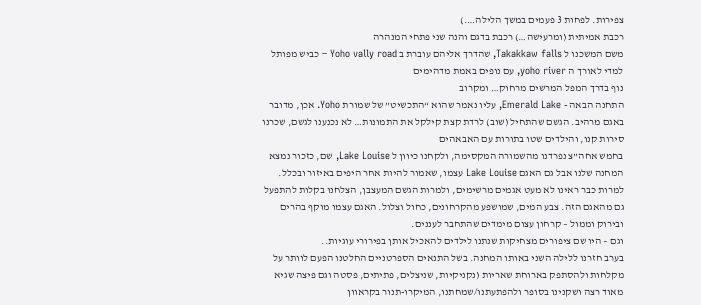צפירות. לפחות 3 פעמים במשך הלילה….)
רכבת אמיתית (ומרעישה…) רכבת בדגם והנה שני פתחי המנהרה
משם המשכנו ל Takakkaw falls, שהדרך אליהם עוברת ב Yoho vally road – כביש מפותל למדי לאורך ה yoho river, עם נופים באמת מדהימים
נוף בדרך המפל המרשים מרחוק… ומקרוב
התחנה הבאה - Emerald Lake, עליו נאמר שהוא “התכשיט” של שמורת Yoho. אכן, מדובר באגם מרהיב. הגשם שהתחיל (שוב) לרדת קצת קילקל את התמונות… לא נכנענו לגשם, שכרנו סירות קנו, והילדים שטו בתורות עם האבאהים
בחמש אחה”צ נפרדנו מהשמורה המקסימה, ולקחנו כיוון ל Lake Louise, שם, כזכור נמצא המחנה שלנו אבל גם האגם Lake Louise עצמו, שאמור להיות אחר היפים באיזור ובכלל. למרות כבר ראינו לא מעט אגמים מרשימים, ולמרות הגשם המעצבן, הצלחנו בקלות להתפעל גם מהאגם הזה. צבע המים, שמושפע מהקרחונים, כחול וצלול. האגם עצמו מוקף בהרים ובירוק וממול – קרחון עצום מימדים שהתחבר לעננים.
וגם – היו שם ציפורים מצחיקות שנתנו לילדים להאכיל אותן בפירורי עוגיות..
בערב חזרנו ללילה השני באותו המחנה. בשל התנאים הספרטניים החלטנו הפעם לוותר על מקלחות ולהסתפק בארוחת שאריות (נקניקיות, שניצלים, פתיתים, פסטה וגם פיצה שגיא מאוד רצה ושקנינו בסופר ולהפתעתנו/שמחתנו, המיקרו-תנור בקראוון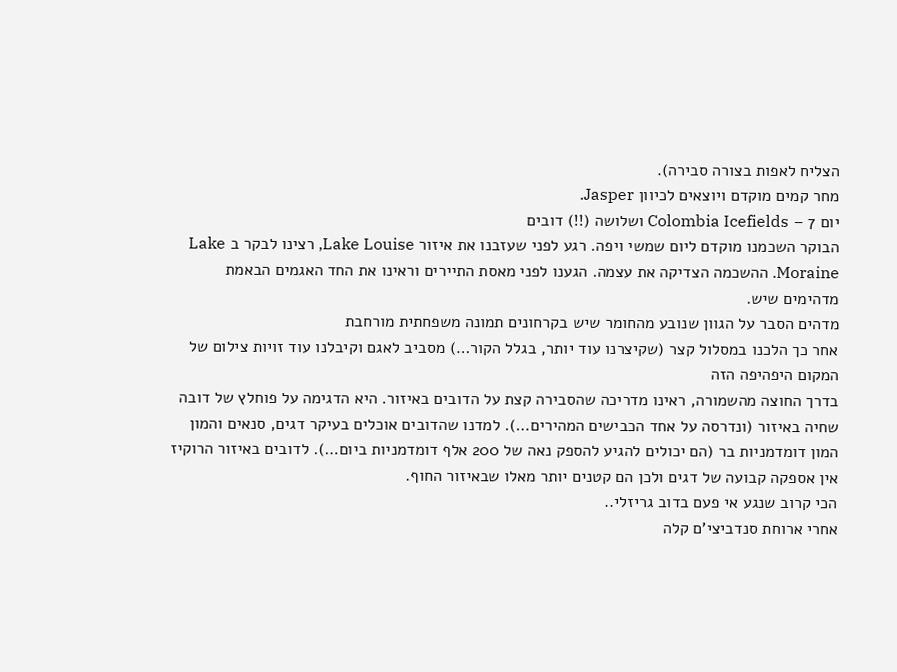הצליח לאפות בצורה סבירה).
מחר קמים מוקדם ויוצאים לכיוון Jasper.
יום 7 – Colombia Icefields ושלושה (!!) דובים
הבוקר השכמנו מוקדם ליום שמשי ויפה. רגע לפני שעזבנו את איזור Lake Louise, רצינו לבקר ב Lake Moraine. ההשכמה הצדיקה את עצמה. הגענו לפני מאסת התיירים וראינו את החד האגמים הבאמת מדהימים שיש.
מדהים הסבר על הגוון שנובע מהחומר שיש בקרחונים תמונה משפחתית מורחבת
אחר כך הלכנו במסלול קצר (שקיצרנו עוד יותר, בגלל הקור…) מסביב לאגם וקיבלנו עוד זויות צילום של המקום היפהיפה הזה
בדרך החוצה מהשמורה, ראינו מדריכה שהסבירה קצת על הדובים באיזור. היא הדגימה על פוחלץ של דובה שחיה באיזור (ונדרסה על אחד הכבישים המהירים…). למדנו שהדובים אוכלים בעיקר דגים, סנאים והמון המון דומדמניות בר (הם יכולים להגיע להספק נאה של 200 אלף דומדמניות ביום…). לדובים באיזור הרוקיז אין אספקה קבועה של דגים ולכן הם קטנים יותר מאלו שבאיזור החוף.
הכי קרוב שנגע אי פעם בדוב גריזלי..
אחרי ארוחת סנדביצי’ם קלה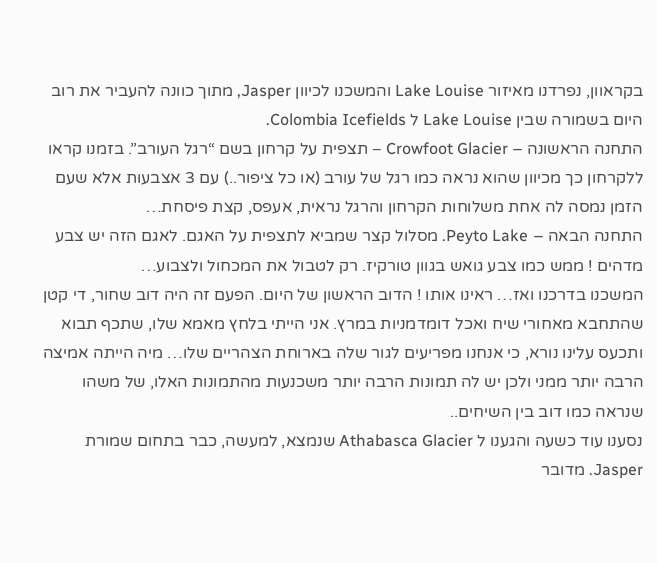בקראוון, נפרדנו מאיזור Lake Louise והמשכנו לכיוון Jasper, מתוך כוונה להעביר את רוב היום בשמורה שבין Lake Louise ל Colombia Icefields.
התחנה הראשונה – Crowfoot Glacier – תצפית על קרחון בשם “רגל העורב”. בזמנו קראו ללקרחון כך מכיוון שהוא נראה כמו רגל של עורב (או כל ציפור..) עם 3 אצבעות אלא שעם הזמן נמסה לה אחת משלוחות הקרחון והרגל נראית, אעפס, קצת פיסחת…
התחנה הבאה – Peyto Lake. מסלול קצר שמביא לתצפית על האגם. לאגם הזה יש צבע מדהים ! ממש כמו צבע גואש בגוון טורקיז. רק לטבול את המכחול ולצבוע…
המשכנו בדרכנו ואז… ראינו אותו ! הדוב הראשון של היום. הפעם זה היה דוב שחור, די קטן שהתחבא מאחורי שיח ואכל דומדמניות במרץ. אני הייתי בלחץ מאמא שלו, שתכף תבוא ותכעס עלינו נורא, כי אנחנו מפריעים לגור שלה בארוחת הצהריים שלו… מיה הייתה אמיצה הרבה יותר ממני ולכן יש לה תמונות הרבה יותר משכנעות מהתמונות האלו, של משהו שנראה כמו דוב בין השיחים..
נסענו עוד כשעה והגענו ל Athabasca Glacier שנמצא, למעשה, כבר בתחום שמורת Jasper. מדובר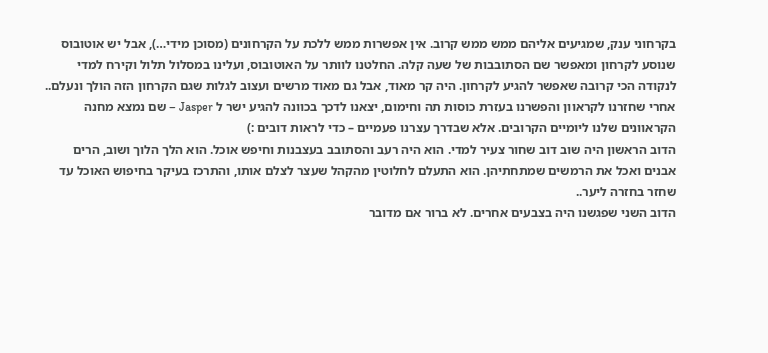בקרחוני ענק, שמגיעים אליהם ממש ממש קרוב. אין אפשרות ממש ללכת על הקרחונים (מסוכן מידי…), אבל יש אוטובוס שנוסע לקרחון ומאפשר שם הסתובבות של שעה קלה. החלטנו לוותר על האוטובוס, ועלינו במסלול תלול וקירח למדי לנקודה הכי קרובה שאפשר להגיע לקרחון. היה קר מאוד, אבל גם מאוד מרשים ועצוב לגלות שגם הקרחון הזה הולך ונעלם..
אחרי שחזרנו לקראוון והפשרנו בעזרת כוסות תה וחימום, יצאנו לדכך בכוונה להגיע ישר ל Jasper – שם נמצא מחנה הקראוונים שלנו ליומיים הקרובים. אלא שבדרך עצרנו פעמיים – כדי לראות דובים :)
הדוב הראשון היה שוב דוב שחור צעיר למדי. הוא היה רעב והסתובב בעצבנות וחיפש אוכל. הוא הלך הלוך ושוב, הרים אבנים ואכל את הרמשים שמתחתיהן. הוא התעלם לחלוטין מהקהל שעצר לצלם אותו, והתרכז בעיקר בחיפוש האוכל עד שחזר בחזרה ליער..
הדוב השני שפגשנו היה בצבעים אחרים. לא ברור אם מדובר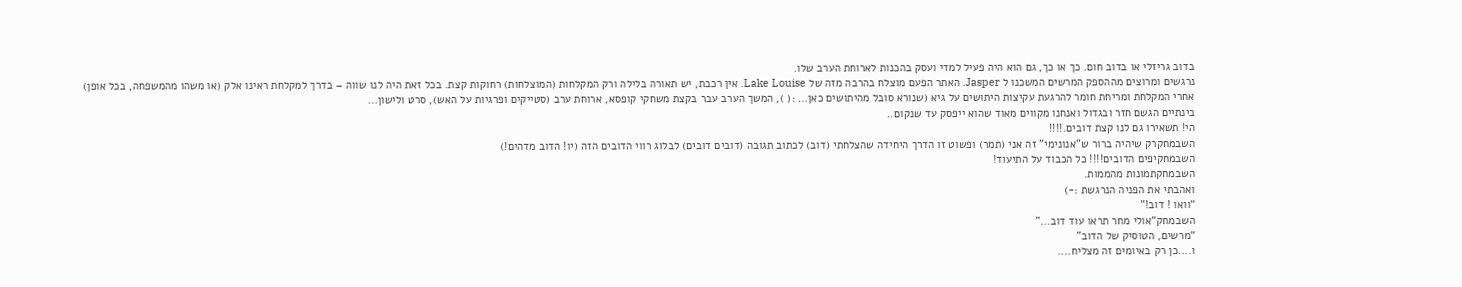בדוב גריזלי או בדוב חום. כך או כך, גם הוא היה פעיל למדי ועסק בהכנות לארוחת הערב שלו.
נרגשים ומרוצים מההספק המרשים המשכנו ל Jasper. האתר הפעם מוצלח בהרבה מזה של Lake Louise. אין רכבת, יש תאורה בלילה ורק המקלחות (המוצלחות) רחוקות קצת. בכל זאת היה לנו שווה – בדרך למקלחת ראינו אלק (או משהו מהמשפחה, בכל אופן)
אחרי המקלחת ומריחת חומר להרגעת עקיצות היתושים על גיא (שנורא סובל מהיתושים כאן… :( ), המשך הערב עבר בקצת משחקי קופסא, ארוחת ערב (סטייקים ופרגיות על האש), סרט ולישון…
בינתיים הגשם חזר ובגדול ואנחנו מקווים מאוד שהוא ייפסק עד שנקום..
הי! תשאירו גם לנו קצת דובים.!!!!
השבמחקרק שיהיה ברור ש"אנונימי" זה אני (תמר) ופשוט זו הדרך היחידה שהצלחתי (דוב) לכתוב תגובה (דובים דובים) לבלוג רווי הדובים הזה (יו! הדוב מדהים!)
השבמחקיפים הדובים!!!! כל הכבוד על התיעוד!
השבמחקתמונות מהממות.
ואהבתי את הפניה הנרגשת :-)
“וואו ! דוב!”
השבמחק“אולי מחר תראו עוד דוב…”
“מרשים, הטוסיק של הדוב”
ו....כן רק באיומים זה מצליח....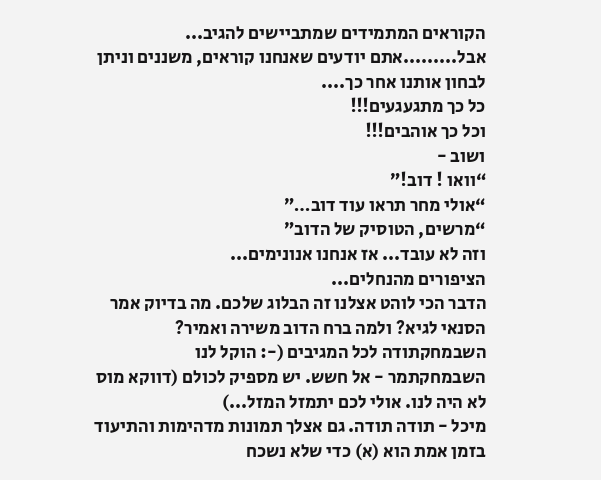הקוראים המתמידים שמתביישים להגיב...
אבל.........אתם יודעים שאנחנו קוראים, משננים וניתן לבחון אותנו אחר כך....
כל כך מתגעגעים!!!
וכל כך אוהבים!!!
ושוב -
“וואו ! דוב!”
“אולי מחר תראו עוד דוב…”
“מרשים, הטוסיק של הדוב”
וזה לא עובד... אז אנחנו אנונימים...
הציפורים מהנחלים...
הדבר הכי לוהט אצלנו זה הבלוג שלכם. מה בדיוק אמר הסנאי לגיא? ולמה ברח הדוב משירה ואמיר?
השבמחקתודה לכל המגיבים (-: הוקל לנו
השבמחקתמר - אל חשש. יש מספיק לכולם (דווקא מוס לא היה לנו. אולי לכם יתמזל המזל...)
מיכל - תודה תודה. גם אצלך תמונות מדהימות והתיעוד בזמן אמת הוא (א) כדי שלא נשכח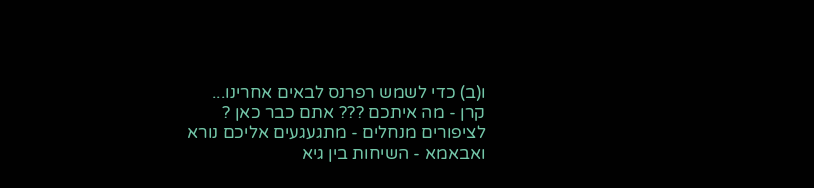ו(ב) כדי לשמש רפרנס לבאים אחרינו...
קרן - מה איתכם ??? אתם כבר כאן ?
לציפורים מנחלים - מתגעגעים אליכם נורא
ואבאמא - השיחות בין גיא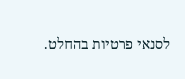לסנאי פרטיות בהחלט.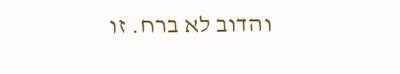והדוב לא ברח. זו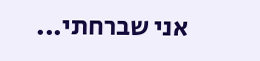אני שברחתי...